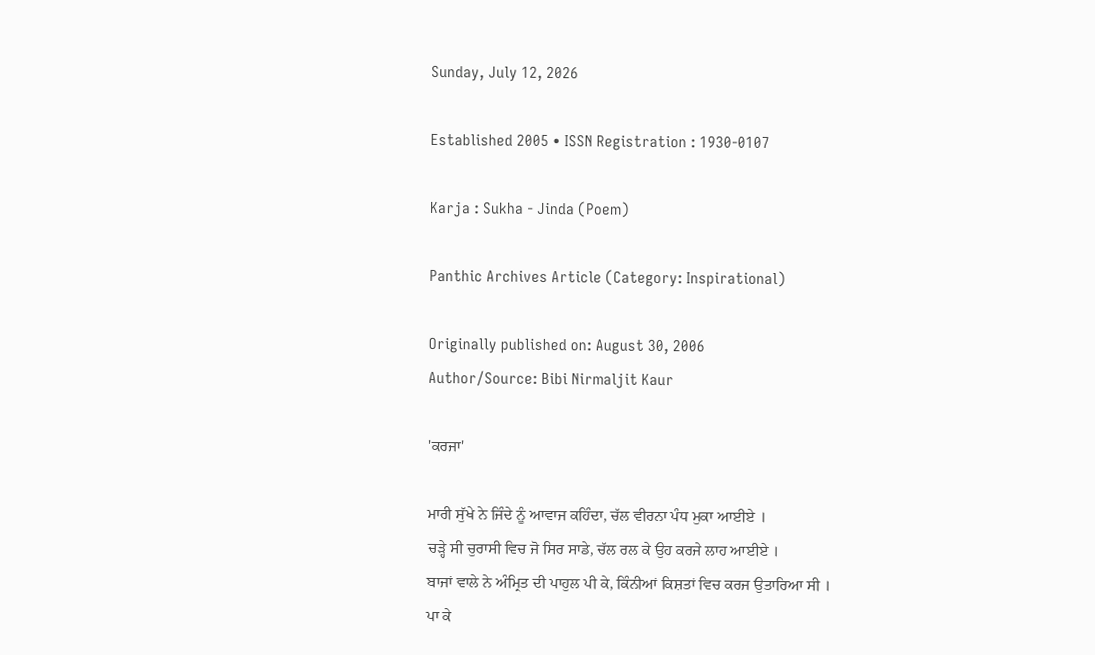Sunday, July 12, 2026

Established 2005 • ISSN Registration : 1930-0107

Karja : Sukha - Jinda (Poem)

Panthic Archives Article (Category: Inspirational)

Originally published on: August 30, 2006
Author/Source: Bibi Nirmaljit Kaur

'ਕਰਜਾ'

ਮਾਰੀ ਸੁੱਖੇ ਨੇ ਜਿੰਦੇ ਨੂੰ ਆਵਾਜ ਕਹਿੰਦਾ, ਚੱਲ ਵੀਰਨਾ ਪੰਧ ਮੁਕਾ ਆਈਏ ।
ਚੜ੍ਹੇ ਸੀ ਚੁਰਾਸੀ ਵਿਚ ਜੋ ਸਿਰ ਸਾਡੇ, ਚੱਲ ਰਲ ਕੇ ਉਹ ਕਰਜੇ ਲਾਹ ਆਈਏ ।
ਬਾਜਾਂ ਵਾਲੇ ਨੇ ਅੰਮ੍ਰਿਤ ਦੀ ਪਾਹੁਲ ਪੀ ਕੇ, ਕਿੰਨੀਆਂ ਕਿਸ਼ਤਾਂ ਵਿਚ ਕਰਜ ਉਤਾਰਿਆ ਸੀ ।
ਪਾ ਕੇ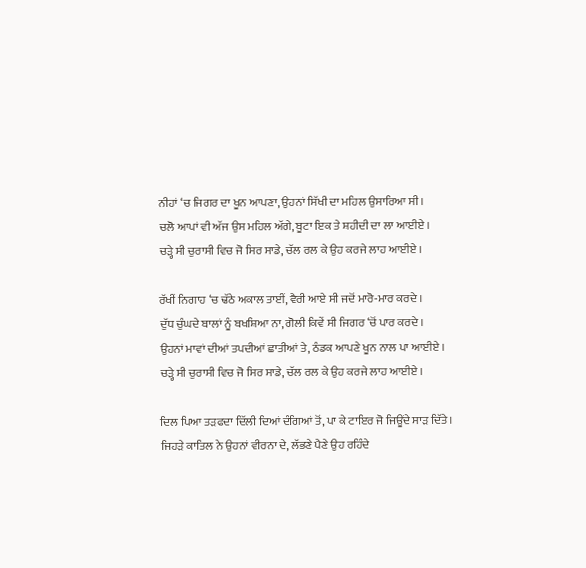ਨੀਹਾਂ ‘ਚ ਜਿਗਰ ਦਾ ਖੂਨ ਆਪਣਾ, ਉਹਨਾਂ ਸਿੱਖੀ ਦਾ ਮਹਿਲ ਉਸਾਰਿਆ ਸੀ ।
ਚਲੋ ਆਪਾਂ ਵੀ ਅੱਜ ਉਸ ਮਹਿਲ ਅੱਗੇ, ਬੂਟਾ ਇਕ ਤੇ ਸ਼ਹੀਦੀ ਦਾ ਲਾ ਆਈਏ ।
ਚੜ੍ਹੇ ਸੀ ਚੁਰਾਸੀ ਵਿਚ ਜੋ ਸਿਰ ਸਾਡੇ, ਚੱਲ ਰਲ ਕੇ ਉਹ ਕਰਜੇ ਲਾਹ ਆਈਏ ।

ਰੱਖੀਂ ਨਿਗਾਹ ‘ਚ ਢੱਠੇ ਅਕਾਲ ਤਾਈਂ, ਵੈਰੀ ਆਏ ਸੀ ਜਦੋਂ ਮਾਰੋ-ਮਾਰ ਕਰਦੇ ।
ਦੁੱਧ ਚੁੰਘਦੇ ਬਾਲਾਂ ਨੂੰ ਬਖਸ਼ਿਆ ਨਾ, ਗੋਲੀ ਕਿਵੇਂ ਸੀ ਜਿਗਰ ‘ਚੋਂ ਪਾਰ ਕਰਦੇ ।
ਉਹਨਾਂ ਮਾਵਾਂ ਦੀਆਂ ਤਪਦੀਆਂ ਛਾਤੀਆਂ ਤੇ, ਠੰਡਕ ਆਪਣੇ ਖੂਨ ਨਾਲ ਪਾ ਆਈਏ ।
ਚੜ੍ਹੇ ਸੀ ਚੁਰਾਸੀ ਵਿਚ ਜੋ ਸਿਰ ਸਾਡੇ, ਚੱਲ ਰਲ ਕੇ ਉਹ ਕਰਜੇ ਲਾਹ ਆਈਏ ।

ਦਿਲ ਪਿਆ ਤੜਫਦਾ ਦਿੱਲੀ ਦਿਆਂ ਦੰਗਿਆਂ ਤੋਂ, ਪਾ ਕੇ ਟਾਇਰ ਜੋ ਜਿਊਂਦੇ ਸਾੜ ਦਿੱਤੇ ।
ਜਿਹੜੇ ਕਾਤਿਲ ਨੇ ਉਹਨਾਂ ਵੀਰਨਾ ਦੇ, ਲੱਭਣੇ ਪੈਣੇ ਉਹ ਰਹਿੰਦੇ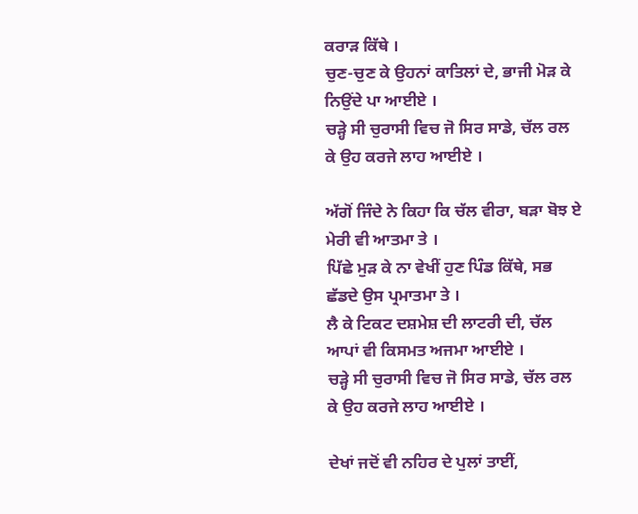ਕਰਾੜ ਕਿੱਥੇ ।
ਚੁਣ-ਚੁਣ ਕੇ ਉਹਨਾਂ ਕਾਤਿਲਾਂ ਦੇ, ਭਾਜੀ ਮੋੜ ਕੇ ਨਿਉਂਦੇ ਪਾ ਆਈਏ ।
ਚੜ੍ਹੇ ਸੀ ਚੁਰਾਸੀ ਵਿਚ ਜੋ ਸਿਰ ਸਾਡੇ, ਚੱਲ ਰਲ ਕੇ ਉਹ ਕਰਜੇ ਲਾਹ ਆਈਏ ।

ਅੱਗੋਂ ਜਿੰਦੇ ਨੇ ਕਿਹਾ ਕਿ ਚੱਲ ਵੀਰਾ, ਬੜਾ ਬੋਝ ਏ ਮੇਰੀ ਵੀ ਆਤਮਾ ਤੇ ।
ਪਿੱਛੇ ਮੁੜ ਕੇ ਨਾ ਵੇਖੀਂ ਹੁਣ ਪਿੰਡ ਕਿੱਥੇ, ਸਭ ਛੱਡਦੇ ਉਸ ਪ੍ਰਮਾਤਮਾ ਤੇ ।
ਲੈ ਕੇ ਟਿਕਟ ਦਸ਼ਮੇਸ਼ ਦੀ ਲਾਟਰੀ ਦੀ, ਚੱਲ ਆਪਾਂ ਵੀ ਕਿਸਮਤ ਅਜਮਾ ਆਈਏ ।
ਚੜ੍ਹੇ ਸੀ ਚੁਰਾਸੀ ਵਿਚ ਜੋ ਸਿਰ ਸਾਡੇ, ਚੱਲ ਰਲ ਕੇ ਉਹ ਕਰਜੇ ਲਾਹ ਆਈਏ ।

ਦੇਖਾਂ ਜਦੋਂ ਵੀ ਨਹਿਰ ਦੇ ਪੁਲਾਂ ਤਾਈਂ,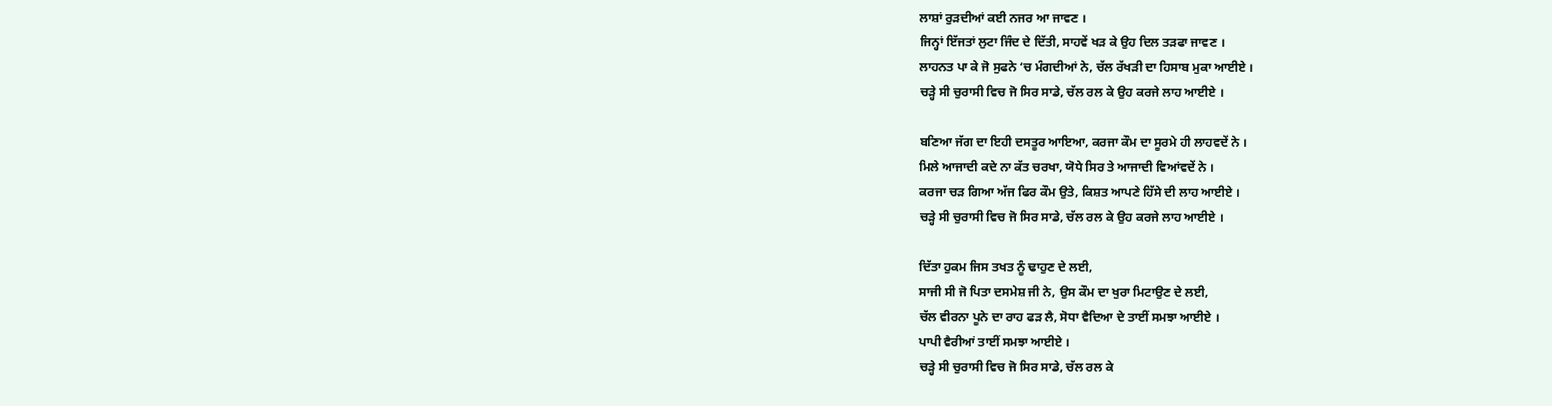ਲਾਸ਼ਾਂ ਰੁੜਦੀਆਂ ਕਈ ਨਜਰ ਆ ਜਾਵਣ ।
ਜਿਨ੍ਹਾਂ ਇੱਜਤਾਂ ਲੁਟਾ ਜਿੰਦ ਦੇ ਦਿੱਤੀ, ਸਾਹਵੇਂ ਖੜ ਕੇ ਉਹ ਦਿਲ ਤੜਫਾ ਜਾਵਣ ।
ਲਾਹਨਤ ਪਾ ਕੇ ਜੋ ਸੁਫਨੇ ‘ਚ ਮੰਗਦੀਆਂ ਨੇ, ਚੱਲ ਰੱਖੜੀ ਦਾ ਹਿਸਾਬ ਮੁਕਾ ਆਈਏ ।
ਚੜ੍ਹੇ ਸੀ ਚੁਰਾਸੀ ਵਿਚ ਜੋ ਸਿਰ ਸਾਡੇ, ਚੱਲ ਰਲ ਕੇ ਉਹ ਕਰਜੇ ਲਾਹ ਆਈਏ ।

ਬਣਿਆ ਜੱਗ ਦਾ ਇਹੀ ਦਸਤੂਰ ਆਇਆ, ਕਰਜਾ ਕੌਮ ਦਾ ਸੂਰਮੇ ਹੀ ਲਾਹਵਦੇਂ ਨੇ ।
ਮਿਲੇ ਆਜਾਦੀ ਕਦੇ ਨਾ ਕੱਤ ਚਰਖਾ, ਯੋਧੇ ਸਿਰ ਤੇ ਆਜਾਦੀ ਵਿਆਂਵਦੇਂ ਨੇ ।
ਕਰਜਾ ਚੜ ਗਿਆ ਅੱਜ ਫਿਰ ਕੌਮ ਉਤੇ, ਕਿਸ਼ਤ ਆਪਣੇ ਹਿੱਸੇ ਦੀ ਲਾਹ ਆਈਏ ।
ਚੜ੍ਹੇ ਸੀ ਚੁਰਾਸੀ ਵਿਚ ਜੋ ਸਿਰ ਸਾਡੇ, ਚੱਲ ਰਲ ਕੇ ਉਹ ਕਰਜੇ ਲਾਹ ਆਈਏ ।

ਦਿੱਤਾ ਹੁਕਮ ਜਿਸ ਤਖਤ ਨੂੰ ਢਾਹੁਣ ਦੇ ਲਈ,
ਸਾਜੀ ਸੀ ਜੋ ਪਿਤਾ ਦਸਮੇਸ਼ ਜੀ ਨੇ, ਉਸ ਕੌਮ ਦਾ ਖੁਰਾ ਮਿਟਾਉਣ ਦੇ ਲਈ,
ਚੱਲ ਵੀਰਨਾ ਪੂਨੇ ਦਾ ਰਾਹ ਫੜ ਲੈ, ਸੋਧਾ ਵੈਦਿਆ ਦੇ ਤਾਈਂ ਸਮਝਾ ਆਈਏ ।
ਪਾਪੀ ਵੈਰੀਆਂ ਤਾਈਂ ਸਮਝਾ ਆਈਏ ।
ਚੜ੍ਹੇ ਸੀ ਚੁਰਾਸੀ ਵਿਚ ਜੋ ਸਿਰ ਸਾਡੇ, ਚੱਲ ਰਲ ਕੇ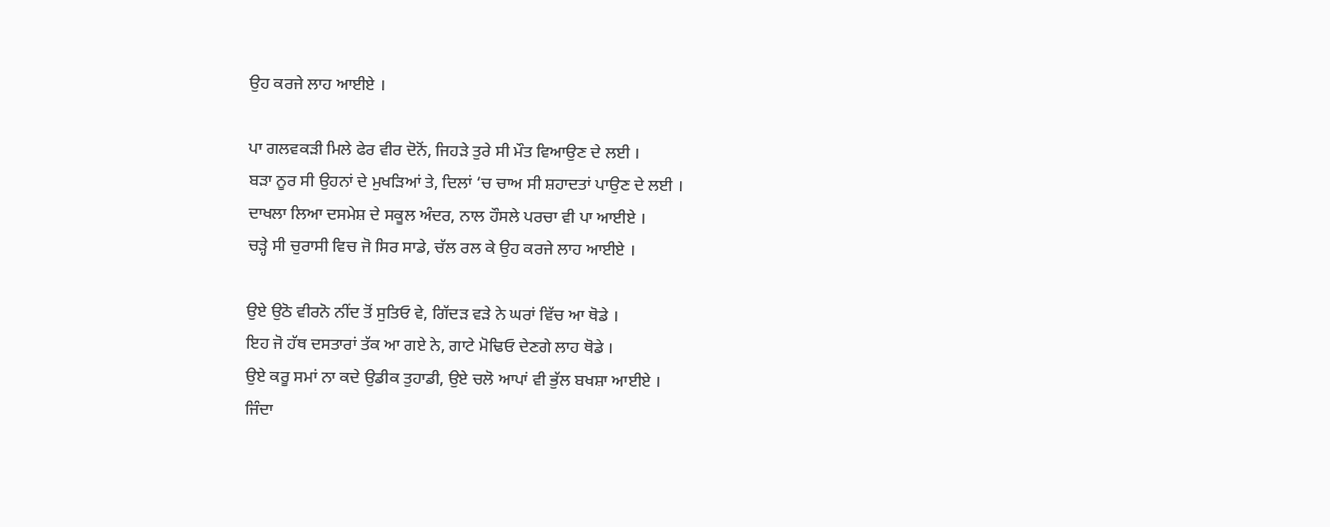ਉਹ ਕਰਜੇ ਲਾਹ ਆਈਏ ।

ਪਾ ਗਲਵਕੜੀ ਮਿਲੇ ਫੇਰ ਵੀਰ ਦੋਨੋਂ, ਜਿਹੜੇ ਤੁਰੇ ਸੀ ਮੌਤ ਵਿਆਉਣ ਦੇ ਲਈ ।
ਬੜਾ ਨੂਰ ਸੀ ਉਹਨਾਂ ਦੇ ਮੁਖੜਿਆਂ ਤੇ, ਦਿਲਾਂ ‘ਚ ਚਾਅ ਸੀ ਸ਼ਹਾਦਤਾਂ ਪਾਉਣ ਦੇ ਲਈ ।
ਦਾਖਲਾ ਲਿਆ ਦਸਮੇਸ਼ ਦੇ ਸਕੂਲ ਅੰਦਰ, ਨਾਲ ਹੌਸਲੇ ਪਰਚਾ ਵੀ ਪਾ ਆਈਏ ।
ਚੜ੍ਹੇ ਸੀ ਚੁਰਾਸੀ ਵਿਚ ਜੋ ਸਿਰ ਸਾਡੇ, ਚੱਲ ਰਲ ਕੇ ਉਹ ਕਰਜੇ ਲਾਹ ਆਈਏ ।

ਉਏ ਉਠੋ ਵੀਰਨੋ ਨੀਂਦ ਤੋਂ ਸੁਤਿਓ ਵੇ, ਗਿੱਦੜ ਵੜੇ ਨੇ ਘਰਾਂ ਵਿੱਚ ਆ ਥੋਡੇ ।
ਇਹ ਜੋ ਹੱਥ ਦਸਤਾਰਾਂ ਤੱਕ ਆ ਗਏ ਨੇ, ਗਾਟੇ ਮੋਢਿਓ ਦੇਣਗੇ ਲਾਹ ਥੋਡੇ ।
ਉਏ ਕਰੂ ਸਮਾਂ ਨਾ ਕਦੇ ਉਡੀਕ ਤੁਹਾਡੀ, ਉਏ ਚਲੋ ਆਪਾਂ ਵੀ ਭੁੱਲ ਬਖਸ਼ਾ ਆਈਏ ।
ਜਿੰਦਾ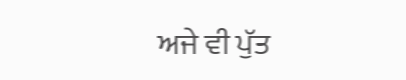ਅਜੇ ਵੀ ਪੁੱਤ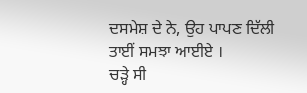ਦਸਮੇਸ਼ ਦੇ ਨੇ, ਉਹ ਪਾਪਣ ਦਿੱਲੀ ਤਾਈਂ ਸਮਝਾ ਆਈਏ ।
ਚੜ੍ਹੇ ਸੀ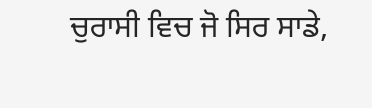ਚੁਰਾਸੀ ਵਿਚ ਜੋ ਸਿਰ ਸਾਡੇ,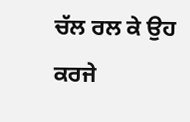ਚੱਲ ਰਲ ਕੇ ਉਹ ਕਰਜੇ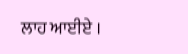ਲਾਹ ਆਈਏ ।